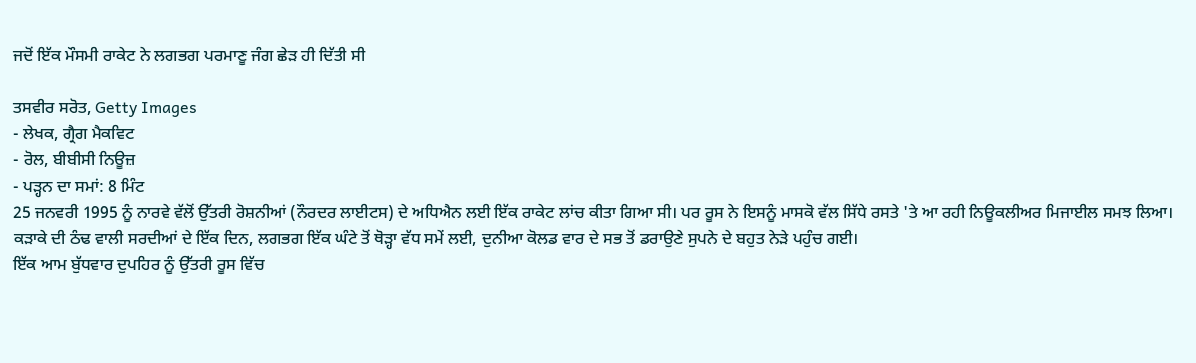ਜਦੋਂ ਇੱਕ ਮੌਸਮੀ ਰਾਕੇਟ ਨੇ ਲਗਭਗ ਪਰਮਾਣੂ ਜੰਗ ਛੇੜ ਹੀ ਦਿੱਤੀ ਸੀ

ਤਸਵੀਰ ਸਰੋਤ, Getty Images
- ਲੇਖਕ, ਗ੍ਰੈਗ ਮੈਕਵਿਟ
- ਰੋਲ, ਬੀਬੀਸੀ ਨਿਊਜ਼
- ਪੜ੍ਹਨ ਦਾ ਸਮਾਂ: 8 ਮਿੰਟ
25 ਜਨਵਰੀ 1995 ਨੂੰ ਨਾਰਵੇ ਵੱਲੋਂ ਉੱਤਰੀ ਰੋਸ਼ਨੀਆਂ (ਨੌਰਦਰ ਲਾਈਟਸ) ਦੇ ਅਧਿਐਨ ਲਈ ਇੱਕ ਰਾਕੇਟ ਲਾਂਚ ਕੀਤਾ ਗਿਆ ਸੀ। ਪਰ ਰੂਸ ਨੇ ਇਸਨੂੰ ਮਾਸਕੋ ਵੱਲ ਸਿੱਧੇ ਰਸਤੇ 'ਤੇ ਆ ਰਹੀ ਨਿਊਕਲੀਅਰ ਮਿਜਾਈਲ ਸਮਝ ਲਿਆ।
ਕੜਾਕੇ ਦੀ ਠੰਢ ਵਾਲੀ ਸਰਦੀਆਂ ਦੇ ਇੱਕ ਦਿਨ, ਲਗਭਗ ਇੱਕ ਘੰਟੇ ਤੋਂ ਥੋੜ੍ਹਾ ਵੱਧ ਸਮੇਂ ਲਈ, ਦੁਨੀਆ ਕੋਲਡ ਵਾਰ ਦੇ ਸਭ ਤੋਂ ਡਰਾਉਣੇ ਸੁਪਨੇ ਦੇ ਬਹੁਤ ਨੇੜੇ ਪਹੁੰਚ ਗਈ।
ਇੱਕ ਆਮ ਬੁੱਧਵਾਰ ਦੁਪਹਿਰ ਨੂੰ ਉੱਤਰੀ ਰੂਸ ਵਿੱਚ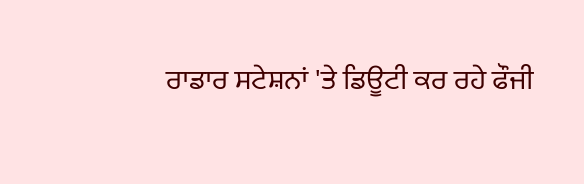ਰਾਡਾਰ ਸਟੇਸ਼ਨਾਂ 'ਤੇ ਡਿਊਟੀ ਕਰ ਰਹੇ ਫੌਜੀ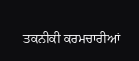ਤਕਨੀਕੀ ਕਰਮਚਾਰੀਆਂ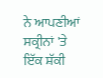ਨੇ ਆਪਣੀਆਂ ਸਕ੍ਰੀਨਾਂ 'ਤੇ ਇੱਕ ਸ਼ੱਕੀ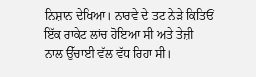ਨਿਸ਼ਾਨ ਦੇਖਿਆ। ਨਾਰਵੇ ਦੇ ਤਟ ਨੇੜੇ ਕਿਤਿਓਂ ਇੱਕ ਰਾਕੇਟ ਲਾਂਚ ਹੋਇਆ ਸੀ ਅਤੇ ਤੇਜ਼ੀ ਨਾਲ ਉੱਚਾਈ ਵੱਲ ਵੱਧ ਰਿਹਾ ਸੀ।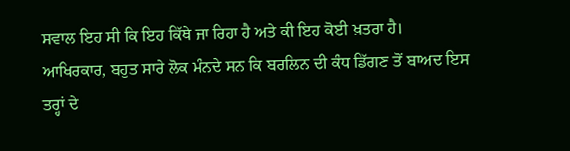ਸਵਾਲ ਇਹ ਸੀ ਕਿ ਇਹ ਕਿੱਥੇ ਜਾ ਰਿਹਾ ਹੈ ਅਤੇ ਕੀ ਇਹ ਕੋਈ ਖ਼ਤਰਾ ਹੈ।
ਆਖਿਰਕਾਰ, ਬਹੁਤ ਸਾਰੇ ਲੋਕ ਮੰਨਦੇ ਸਨ ਕਿ ਬਰਲਿਨ ਦੀ ਕੰਧ ਡਿੱਗਣ ਤੋਂ ਬਾਅਦ ਇਸ ਤਰ੍ਹਾਂ ਦੇ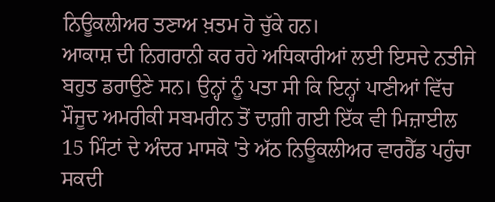ਨਿਊਕਲੀਅਰ ਤਣਾਅ ਖ਼ਤਮ ਹੋ ਚੁੱਕੇ ਹਨ।
ਆਕਾਸ਼ ਦੀ ਨਿਗਰਾਨੀ ਕਰ ਰਹੇ ਅਧਿਕਾਰੀਆਂ ਲਈ ਇਸਦੇ ਨਤੀਜੇ ਬਹੁਤ ਡਰਾਉਣੇ ਸਨ। ਉਨ੍ਹਾਂ ਨੂੰ ਪਤਾ ਸੀ ਕਿ ਇਨ੍ਹਾਂ ਪਾਣੀਆਂ ਵਿੱਚ ਮੌਜੂਦ ਅਮਰੀਕੀ ਸਬਮਰੀਨ ਤੋਂ ਦਾਗ਼ੀ ਗਈ ਇੱਕ ਵੀ ਮਿਜ਼ਾਈਲ 15 ਮਿੰਟਾਂ ਦੇ ਅੰਦਰ ਮਾਸਕੋ 'ਤੇ ਅੱਠ ਨਿਊਕਲੀਅਰ ਵਾਰਹੈੱਡ ਪਹੁੰਚਾ ਸਕਦੀ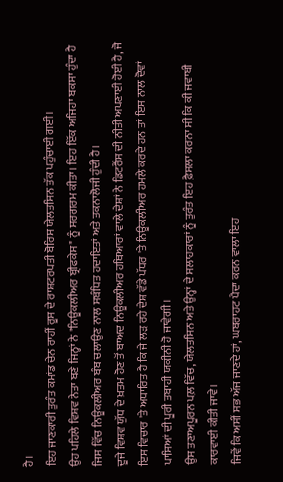ਹੈ।
ਇਹ ਜਾਣਕਾਰੀ ਤੁਰੰਤ ਕਮਾਂਡ ਚੇਨ ਰਾਹੀਂ ਰੂਸ ਦੇ ਰਾਸ਼ਟਰਪਤੀ ਬੋਰਿਸ ਯੇਲਤਸਿਨ ਤੱਕ ਪਹੁੰਚਾਈ ਗਈ।
ਉਹ ਪਹਿਲੇ ਵਿਸ਼ਵ ਨੇਤਾ ਬਣੇ ਜਿਨ੍ਹਾਂ ਨੇ "ਨਿਊਕਲੀਅਰ ਬ੍ਰੀਫਕੇਸ" ਨੂੰ ਸਰਗਰਮ ਕੀਤਾ। ਇਹ ਇੱਕ ਅਜਿਹਾ ਬਕਸਾ ਹੁੰਦਾ ਹੈ ਜਿਸ ਵਿੱਚ ਨਿਊਕਲੀਅਰ ਬੰਬ ਚਲਾਉਣ ਨਾਲ ਸਬੰਧਿਤ ਹਦਾਇਤਾਂ ਅਤੇ ਤਕਨਾਲੋਜੀ ਹੁੰਦੀ ਹੈ।
ਦੂਜੇ ਵਿਸ਼ਵ ਯੁੱਧ ਦੇ ਖ਼ਤਮ ਹੋਣ ਤੋਂ ਬਾਅਦ ਨਿਊਕਲੀਅਰ ਹਥਿਆਰਾਂ ਵਾਲੇ ਦੇਸ਼ਾਂ ਨੇ ਡਿਟਰੈਂਸ ਦੀ ਨੀਤੀ ਅਪਣਾਈ ਹੋਈ ਹੈ, ਜੋ ਇਸ ਵਿਚਾਰ 'ਤੇ ਅਧਾਰਿਤ ਹੈ ਕਿ ਜੇ ਲੜ ਰਹੇ ਦੇਸ਼ ਵੱਡੇ ਪੱਧਰ 'ਤੇ ਨਿਊਕਲੀਅਰ ਹਮਲੇ ਕਰਦੇ ਹਨ ਤਾਂ ਇਸ ਨਾਲ ਦੋਵਾਂ ਪਾਸਿਆਂ ਦੀ ਪੂਰੀ ਤਬਾਹੀ ਯਕੀਨੀ ਹੋ ਜਾਵੇਗੀ।
ਉਸ ਤਣਾਅਪੂਰਨ ਪਲ਼ ਵਿੱਚ, ਯੇਲਤਸਿਨ ਅਤੇ ਉਨ੍ਹਾਂ ਦੇ ਸਲਾਹਕਾਰਾਂ ਨੂੰ ਤੁਰੰਤ ਇਹ ਫ਼ੈਸਲਾ ਕਰਨਾ ਸੀ ਕਿ ਕੀ ਜਵਾਬੀ ਕਾਰਵਾਈ ਕੀਤੀ ਜਾਵੇ।
ਜਿਵੇਂ ਕਿ ਅਸੀਂ ਸਭ ਅੱਜ ਜਾਣਦੇ ਹਾਂ, ਘਬਰਾਹਟ ਪੈਦਾ ਕਰਨ ਵਾਲਾ ਇਹ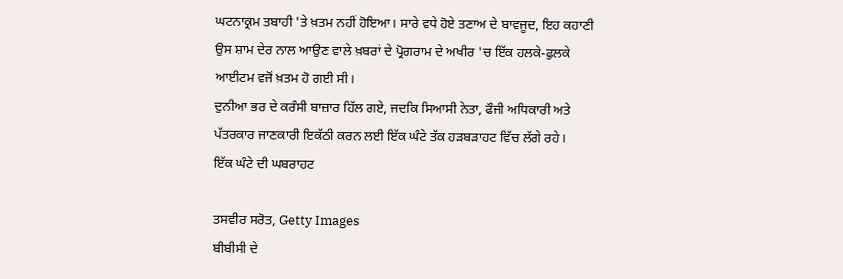ਘਟਨਾਕ੍ਰਮ ਤਬਾਹੀ 'ਤੇ ਖ਼ਤਮ ਨਹੀਂ ਹੋਇਆ। ਸਾਰੇ ਵਧੇ ਹੋਏ ਤਣਾਅ ਦੇ ਬਾਵਜੂਦ, ਇਹ ਕਹਾਣੀ ਉਸ ਸ਼ਾਮ ਦੇਰ ਨਾਲ ਆਉਣ ਵਾਲੇ ਖ਼ਬਰਾਂ ਦੇ ਪ੍ਰੋਗਰਾਮ ਦੇ ਅਖੀਰ 'ਚ ਇੱਕ ਹਲਕੇ-ਫੁਲਕੇ ਆਈਟਮ ਵਜੋਂ ਖ਼ਤਮ ਹੋ ਗਈ ਸੀ।
ਦੁਨੀਆ ਭਰ ਦੇ ਕਰੰਸੀ ਬਾਜ਼ਾਰ ਹਿੱਲ ਗਏ, ਜਦਕਿ ਸਿਆਸੀ ਨੇਤਾ, ਫੌਜੀ ਅਧਿਕਾਰੀ ਅਤੇ ਪੱਤਰਕਾਰ ਜਾਣਕਾਰੀ ਇਕੱਠੀ ਕਰਨ ਲਈ ਇੱਕ ਘੰਟੇ ਤੱਕ ਹੜਬੜਾਹਟ ਵਿੱਚ ਲੱਗੇ ਰਹੇ।
ਇੱਕ ਘੰਟੇ ਦੀ ਘਬਰਾਹਟ

ਤਸਵੀਰ ਸਰੋਤ, Getty Images
ਬੀਬੀਸੀ ਦੇ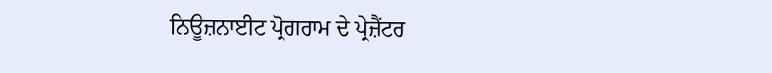ਨਿਊਜ਼ਨਾਈਟ ਪ੍ਰੋਗਰਾਮ ਦੇ ਪ੍ਰੇਜ਼ੈਂਟਰ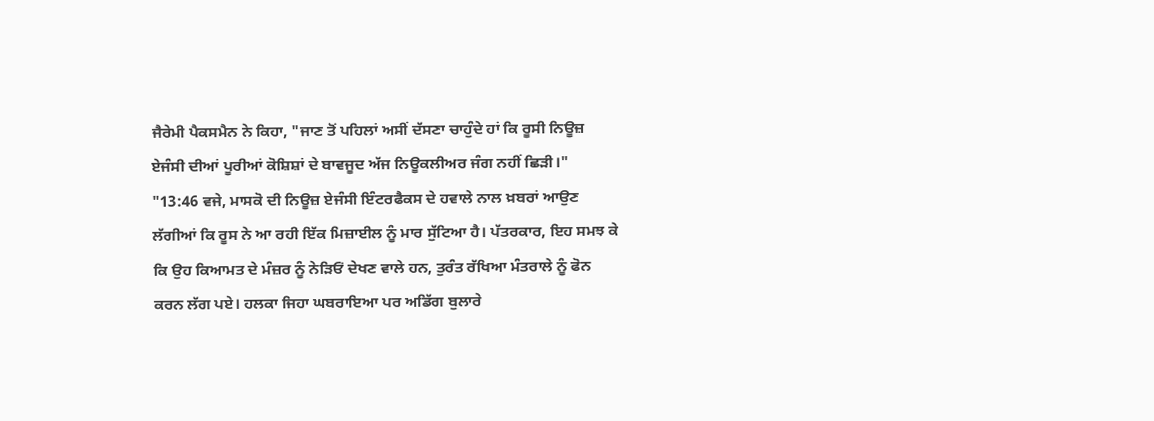ਜੈਰੇਮੀ ਪੈਕਸਮੈਨ ਨੇ ਕਿਹਾ, "ਜਾਣ ਤੋਂ ਪਹਿਲਾਂ ਅਸੀਂ ਦੱਸਣਾ ਚਾਹੁੰਦੇ ਹਾਂ ਕਿ ਰੂਸੀ ਨਿਊਜ਼ ਏਜੰਸੀ ਦੀਆਂ ਪੂਰੀਆਂ ਕੋਸ਼ਿਸ਼ਾਂ ਦੇ ਬਾਵਜੂਦ ਅੱਜ ਨਿਊਕਲੀਅਰ ਜੰਗ ਨਹੀਂ ਛਿੜੀ।"
"13:46 ਵਜੇ, ਮਾਸਕੋ ਦੀ ਨਿਊਜ਼ ਏਜੰਸੀ ਇੰਟਰਫੈਕਸ ਦੇ ਹਵਾਲੇ ਨਾਲ ਖ਼ਬਰਾਂ ਆਉਣ ਲੱਗੀਆਂ ਕਿ ਰੂਸ ਨੇ ਆ ਰਹੀ ਇੱਕ ਮਿਜ਼ਾਈਲ ਨੂੰ ਮਾਰ ਸੁੱਟਿਆ ਹੈ। ਪੱਤਰਕਾਰ, ਇਹ ਸਮਝ ਕੇ ਕਿ ਉਹ ਕਿਆਮਤ ਦੇ ਮੰਜ਼ਰ ਨੂੰ ਨੇੜਿਓਂ ਦੇਖਣ ਵਾਲੇ ਹਨ, ਤੁਰੰਤ ਰੱਖਿਆ ਮੰਤਰਾਲੇ ਨੂੰ ਫੋਨ ਕਰਨ ਲੱਗ ਪਏ। ਹਲਕਾ ਜਿਹਾ ਘਬਰਾਇਆ ਪਰ ਅਡਿੱਗ ਬੁਲਾਰੇ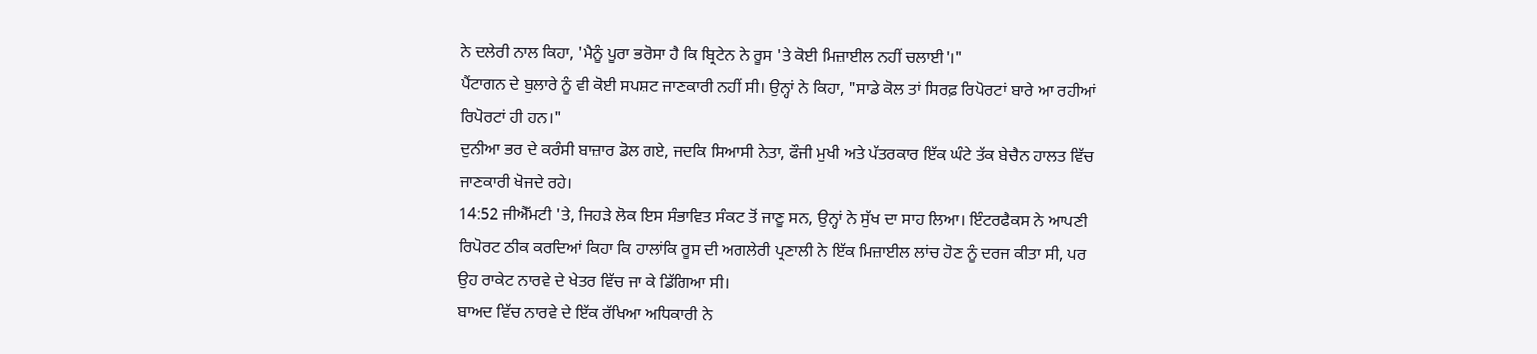ਨੇ ਦਲੇਰੀ ਨਾਲ ਕਿਹਾ, 'ਮੈਨੂੰ ਪੂਰਾ ਭਰੋਸਾ ਹੈ ਕਿ ਬ੍ਰਿਟੇਨ ਨੇ ਰੂਸ 'ਤੇ ਕੋਈ ਮਿਜ਼ਾਈਲ ਨਹੀਂ ਚਲਾਈ'।"
ਪੈਂਟਾਗਨ ਦੇ ਬੁਲਾਰੇ ਨੂੰ ਵੀ ਕੋਈ ਸਪਸ਼ਟ ਜਾਣਕਾਰੀ ਨਹੀਂ ਸੀ। ਉਨ੍ਹਾਂ ਨੇ ਕਿਹਾ, "ਸਾਡੇ ਕੋਲ ਤਾਂ ਸਿਰਫ਼ ਰਿਪੋਰਟਾਂ ਬਾਰੇ ਆ ਰਹੀਆਂ ਰਿਪੋਰਟਾਂ ਹੀ ਹਨ।"
ਦੁਨੀਆ ਭਰ ਦੇ ਕਰੰਸੀ ਬਾਜ਼ਾਰ ਡੋਲ ਗਏ, ਜਦਕਿ ਸਿਆਸੀ ਨੇਤਾ, ਫੌਜੀ ਮੁਖੀ ਅਤੇ ਪੱਤਰਕਾਰ ਇੱਕ ਘੰਟੇ ਤੱਕ ਬੇਚੈਨ ਹਾਲਤ ਵਿੱਚ ਜਾਣਕਾਰੀ ਖੋਜਦੇ ਰਹੇ।
14:52 ਜੀਐੱਮਟੀ 'ਤੇ, ਜਿਹੜੇ ਲੋਕ ਇਸ ਸੰਭਾਵਿਤ ਸੰਕਟ ਤੋਂ ਜਾਣੂ ਸਨ, ਉਨ੍ਹਾਂ ਨੇ ਸੁੱਖ ਦਾ ਸਾਹ ਲਿਆ। ਇੰਟਰਫੈਕਸ ਨੇ ਆਪਣੀ ਰਿਪੋਰਟ ਠੀਕ ਕਰਦਿਆਂ ਕਿਹਾ ਕਿ ਹਾਲਾਂਕਿ ਰੂਸ ਦੀ ਅਗਲੇਰੀ ਪ੍ਰਣਾਲੀ ਨੇ ਇੱਕ ਮਿਜ਼ਾਈਲ ਲਾਂਚ ਹੋਣ ਨੂੰ ਦਰਜ ਕੀਤਾ ਸੀ, ਪਰ ਉਹ ਰਾਕੇਟ ਨਾਰਵੇ ਦੇ ਖੇਤਰ ਵਿੱਚ ਜਾ ਕੇ ਡਿੱਗਿਆ ਸੀ।
ਬਾਅਦ ਵਿੱਚ ਨਾਰਵੇ ਦੇ ਇੱਕ ਰੱਖਿਆ ਅਧਿਕਾਰੀ ਨੇ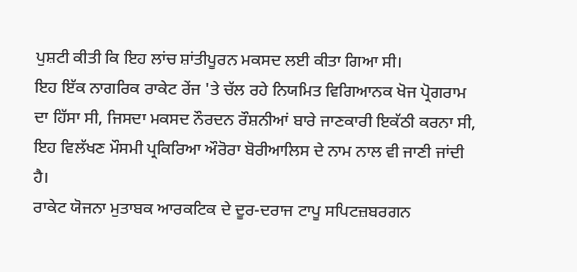ਪੁਸ਼ਟੀ ਕੀਤੀ ਕਿ ਇਹ ਲਾਂਚ ਸ਼ਾਂਤੀਪੂਰਨ ਮਕਸਦ ਲਈ ਕੀਤਾ ਗਿਆ ਸੀ।
ਇਹ ਇੱਕ ਨਾਗਰਿਕ ਰਾਕੇਟ ਰੇਂਜ 'ਤੇ ਚੱਲ ਰਹੇ ਨਿਯਮਿਤ ਵਿਗਿਆਨਕ ਖੋਜ ਪ੍ਰੋਗਰਾਮ ਦਾ ਹਿੱਸਾ ਸੀ, ਜਿਸਦਾ ਮਕਸਦ ਨੌਰਦਨ ਰੌਸ਼ਨੀਆਂ ਬਾਰੇ ਜਾਣਕਾਰੀ ਇਕੱਠੀ ਕਰਨਾ ਸੀ, ਇਹ ਵਿਲੱਖਣ ਮੌਸਮੀ ਪ੍ਰਕਿਰਿਆ ਔਰੋਰਾ ਬੋਰੀਆਲਿਸ ਦੇ ਨਾਮ ਨਾਲ ਵੀ ਜਾਣੀ ਜਾਂਦੀ ਹੈ।
ਰਾਕੇਟ ਯੋਜਨਾ ਮੁਤਾਬਕ ਆਰਕਟਿਕ ਦੇ ਦੂਰ-ਦਰਾਜ ਟਾਪੂ ਸਪਿਟਜ਼ਬਰਗਨ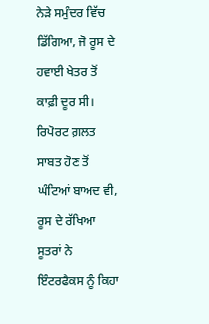ਨੇੜੇ ਸਮੁੰਦਰ ਵਿੱਚ ਡਿੱਗਿਆ, ਜੋ ਰੂਸ ਦੇ ਹਵਾਈ ਖੇਤਰ ਤੋਂ ਕਾਫ਼ੀ ਦੂਰ ਸੀ। ਰਿਪੋਰਟ ਗ਼ਲਤ ਸਾਬਤ ਹੋਣ ਤੋਂ ਘੰਟਿਆਂ ਬਾਅਦ ਵੀ, ਰੂਸ ਦੇ ਰੱਖਿਆ ਸੂਤਰਾਂ ਨੇ ਇੰਟਰਫੈਕਸ ਨੂੰ ਕਿਹਾ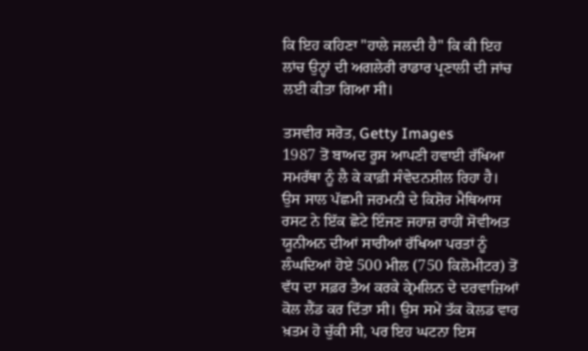ਕਿ ਇਹ ਕਹਿਣਾ "ਹਾਲੇ ਜਲਦੀ ਹੈ" ਕਿ ਕੀ ਇਹ ਲਾਂਚ ਉਨ੍ਹਾਂ ਦੀ ਅਗਲੇਰੀ ਰਾਡਾਰ ਪ੍ਰਣਾਲੀ ਦੀ ਜਾਂਚ ਲਈ ਕੀਤਾ ਗਿਆ ਸੀ।

ਤਸਵੀਰ ਸਰੋਤ, Getty Images
1987 ਤੋਂ ਬਾਅਦ ਰੂਸ ਆਪਣੀ ਹਵਾਈ ਰੱਖਿਆ ਸਮਰੱਥਾ ਨੂੰ ਲੈ ਕੇ ਕਾਫ਼ੀ ਸੰਵੇਦਨਸ਼ੀਲ ਰਿਹਾ ਹੈ।
ਉਸ ਸਾਲ ਪੱਛਮੀ ਜਰਮਨੀ ਦੇ ਕਿਸ਼ੋਰ ਮੈਥਿਆਸ ਰਸਟ ਨੇ ਇੱਕ ਛੋਟੇ ਇੰਜਣ ਜਹਾਜ਼ ਰਾਹੀਂ ਸੋਵੀਅਤ ਯੂਨੀਅਨ ਦੀਆਂ ਸਾਰੀਆਂ ਰੱਖਿਆ ਪਰਤਾਂ ਨੂੰ ਲੰਘਦਿਆਂ ਹੋਏ 500 ਮੀਲ (750 ਕਿਲੋਮੀਟਰ) ਤੋਂ ਵੱਧ ਦਾ ਸਫ਼ਰ ਤੈਅ ਕਰਕੇ ਕ੍ਰੇਮਲਿਨ ਦੇ ਦਰਵਾਜ਼ਿਆਂ ਕੋਲ ਲੈਂਡ ਕਰ ਦਿੱਤਾ ਸੀ। ਉਸ ਸਮੇਂ ਤੱਕ ਕੋਲਡ ਵਾਰ ਖ਼ਤਮ ਹੋ ਚੁੱਕੀ ਸੀ, ਪਰ ਇਹ ਘਟਨਾ ਇਸ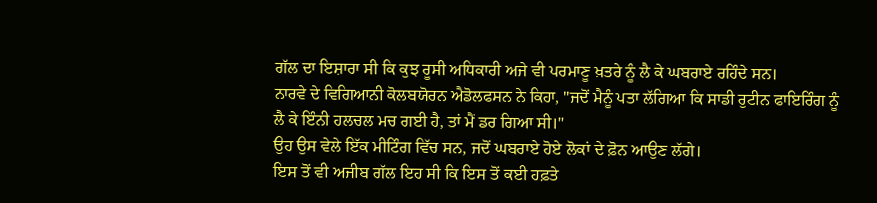ਗੱਲ ਦਾ ਇਸ਼ਾਰਾ ਸੀ ਕਿ ਕੁਝ ਰੂਸੀ ਅਧਿਕਾਰੀ ਅਜੇ ਵੀ ਪਰਮਾਣੂ ਖ਼ਤਰੇ ਨੂੰ ਲੈ ਕੇ ਘਬਰਾਏ ਰਹਿੰਦੇ ਸਨ।
ਨਾਰਵੇ ਦੇ ਵਿਗਿਆਨੀ ਕੋਲਬਯੋਰਨ ਐਡੋਲਫਸਨ ਨੇ ਕਿਹਾ, "ਜਦੋਂ ਮੈਨੂੰ ਪਤਾ ਲੱਗਿਆ ਕਿ ਸਾਡੀ ਰੁਟੀਨ ਫਾਇਰਿੰਗ ਨੂੰ ਲੈ ਕੇ ਇੰਨੀ ਹਲਚਲ ਮਚ ਗਈ ਹੈ, ਤਾਂ ਮੈਂ ਡਰ ਗਿਆ ਸੀ।"
ਉਹ ਉਸ ਵੇਲੇ ਇੱਕ ਮੀਟਿੰਗ ਵਿੱਚ ਸਨ, ਜਦੋਂ ਘਬਰਾਏ ਹੋਏ ਲੋਕਾਂ ਦੇ ਫ਼ੋਨ ਆਉਣ ਲੱਗੇ।
ਇਸ ਤੋਂ ਵੀ ਅਜੀਬ ਗੱਲ ਇਹ ਸੀ ਕਿ ਇਸ ਤੋਂ ਕਈ ਹਫ਼ਤੇ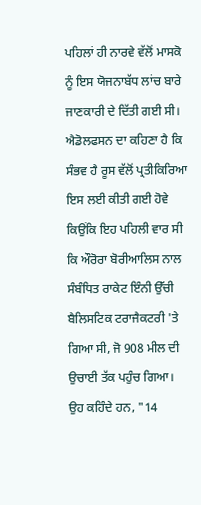ਪਹਿਲਾਂ ਹੀ ਨਾਰਵੇ ਵੱਲੋਂ ਮਾਸਕੋ ਨੂੰ ਇਸ ਯੋਜਨਾਬੱਧ ਲਾਂਚ ਬਾਰੇ ਜਾਣਕਾਰੀ ਦੇ ਦਿੱਤੀ ਗਈ ਸੀ।
ਐਡੋਲਫਸਨ ਦਾ ਕਹਿਣਾ ਹੈ ਕਿ ਸੰਭਵ ਹੈ ਰੂਸ ਵੱਲੋਂ ਪ੍ਰਤੀਕਿਰਿਆ ਇਸ ਲਈ ਕੀਤੀ ਗਈ ਹੋਵੇ ਕਿਉਂਕਿ ਇਹ ਪਹਿਲੀ ਵਾਰ ਸੀ ਕਿ ਔਰੋਰਾ ਬੋਰੀਆਲਿਸ ਨਾਲ ਸੰਬੰਧਿਤ ਰਾਕੇਟ ਇੰਨੀ ਉੱਚੀ ਬੈਲਿਸਟਿਕ ਟਰਾਜੈਕਟਰੀ 'ਤੇ ਗਿਆ ਸੀ, ਜੋ 908 ਮੀਲ ਦੀ ਉਚਾਈ ਤੱਕ ਪਹੁੰਚ ਗਿਆ।
ਉਹ ਕਹਿੰਦੇ ਹਨ, "14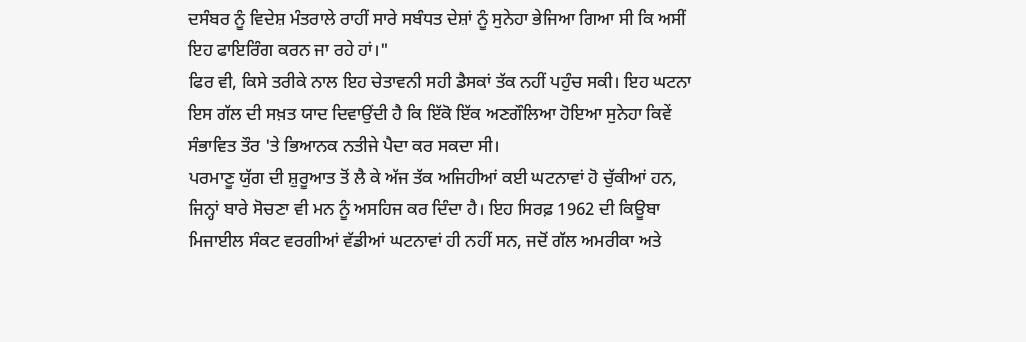ਦਸੰਬਰ ਨੂੰ ਵਿਦੇਸ਼ ਮੰਤਰਾਲੇ ਰਾਹੀਂ ਸਾਰੇ ਸਬੰਧਤ ਦੇਸ਼ਾਂ ਨੂੰ ਸੁਨੇਹਾ ਭੇਜਿਆ ਗਿਆ ਸੀ ਕਿ ਅਸੀਂ ਇਹ ਫਾਇਰਿੰਗ ਕਰਨ ਜਾ ਰਹੇ ਹਾਂ।"
ਫਿਰ ਵੀ, ਕਿਸੇ ਤਰੀਕੇ ਨਾਲ ਇਹ ਚੇਤਾਵਨੀ ਸਹੀ ਡੈਸਕਾਂ ਤੱਕ ਨਹੀਂ ਪਹੁੰਚ ਸਕੀ। ਇਹ ਘਟਨਾ ਇਸ ਗੱਲ ਦੀ ਸਖ਼ਤ ਯਾਦ ਦਿਵਾਉਂਦੀ ਹੈ ਕਿ ਇੱਕੋ ਇੱਕ ਅਣਗੌਲਿਆ ਹੋਇਆ ਸੁਨੇਹਾ ਕਿਵੇਂ ਸੰਭਾਵਿਤ ਤੌਰ 'ਤੇ ਭਿਆਨਕ ਨਤੀਜੇ ਪੈਦਾ ਕਰ ਸਕਦਾ ਸੀ।
ਪਰਮਾਣੂ ਯੁੱਗ ਦੀ ਸ਼ੁਰੂਆਤ ਤੋਂ ਲੈ ਕੇ ਅੱਜ ਤੱਕ ਅਜਿਹੀਆਂ ਕਈ ਘਟਨਾਵਾਂ ਹੋ ਚੁੱਕੀਆਂ ਹਨ, ਜਿਨ੍ਹਾਂ ਬਾਰੇ ਸੋਚਣਾ ਵੀ ਮਨ ਨੂੰ ਅਸਹਿਜ ਕਰ ਦਿੰਦਾ ਹੈ। ਇਹ ਸਿਰਫ਼ 1962 ਦੀ ਕਿਊਬਾ ਮਿਜਾਈਲ ਸੰਕਟ ਵਰਗੀਆਂ ਵੱਡੀਆਂ ਘਟਨਾਵਾਂ ਹੀ ਨਹੀਂ ਸਨ, ਜਦੋਂ ਗੱਲ ਅਮਰੀਕਾ ਅਤੇ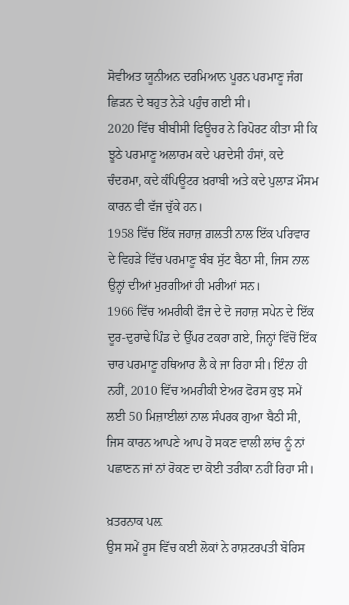ਸੋਵੀਅਤ ਯੂਨੀਅਨ ਦਰਮਿਆਨ ਪੂਰਨ ਪਰਮਾਣੂ ਜੰਗ ਛਿੜਨ ਦੇ ਬਹੁਤ ਨੇੜੇ ਪਹੁੰਚ ਗਈ ਸੀ।
2020 ਵਿੱਚ ਬੀਬੀਸੀ ਫਿਊਚਰ ਨੇ ਰਿਪੋਰਟ ਕੀਤਾ ਸੀ ਕਿ ਝੂਠੇ ਪਰਮਾਣੂ ਅਲਾਰਮ ਕਦੇ ਪਰਦੇਸੀ ਹੰਸਾਂ, ਕਦੇ ਚੰਦਰਮਾ, ਕਦੇ ਕੰਪਿਊਟਰ ਖ਼ਰਾਬੀ ਅਤੇ ਕਦੇ ਪੁਲਾੜ ਮੌਸਮ ਕਾਰਨ ਵੀ ਵੱਜ ਚੁੱਕੇ ਹਨ।
1958 ਵਿੱਚ ਇੱਕ ਜਹਾਜ਼ ਗ਼ਲਤੀ ਨਾਲ ਇੱਕ ਪਰਿਵਾਰ ਦੇ ਵਿਹੜੇ ਵਿੱਚ ਪਰਮਾਣੂ ਬੰਬ ਸੁੱਟ ਬੈਠਾ ਸੀ, ਜਿਸ ਨਾਲ ਉਨ੍ਹਾਂ ਦੀਆਂ ਮੁਰਗੀਆਂ ਹੀ ਮਰੀਆਂ ਸਨ।
1966 ਵਿੱਚ ਅਮਰੀਕੀ ਫੌਜ ਦੇ ਦੋ ਜਹਾਜ਼ ਸਪੇਨ ਦੇ ਇੱਕ ਦੂਰ-ਦੁਰਾਢੇ ਪਿੰਡ ਦੇ ਉੱਪਰ ਟਕਰਾ ਗਏ, ਜਿਨ੍ਹਾਂ ਵਿੱਚੋਂ ਇੱਕ ਚਾਰ ਪਰਮਾਣੂ ਹਥਿਆਰ ਲੈ ਕੇ ਜਾ ਰਿਹਾ ਸੀ। ਇੰਨਾ ਹੀ ਨਹੀਂ, 2010 ਵਿੱਚ ਅਮਰੀਕੀ ਏਅਰ ਫੋਰਸ ਕੁਝ ਸਮੇਂ ਲਈ 50 ਮਿਜ਼ਾਈਲਾਂ ਨਾਲ ਸੰਪਰਕ ਗੁਆ ਬੈਠੀ ਸੀ, ਜਿਸ ਕਾਰਨ ਆਪਣੇ ਆਪ ਹੋ ਸਕਣ ਵਾਲੀ ਲਾਂਚ ਨੂੰ ਨਾਂ ਪਛਾਣਨ ਜਾਂ ਨਾਂ ਰੋਕਣ ਦਾ ਕੋਈ ਤਰੀਕਾ ਨਹੀਂ ਰਿਹਾ ਸੀ।

ਖ਼ਤਰਨਾਕ ਪਲ਼
ਉਸ ਸਮੇਂ ਰੂਸ ਵਿੱਚ ਕਈ ਲੋਕਾਂ ਨੇ ਰਾਸ਼ਟਰਪਤੀ ਬੋਰਿਸ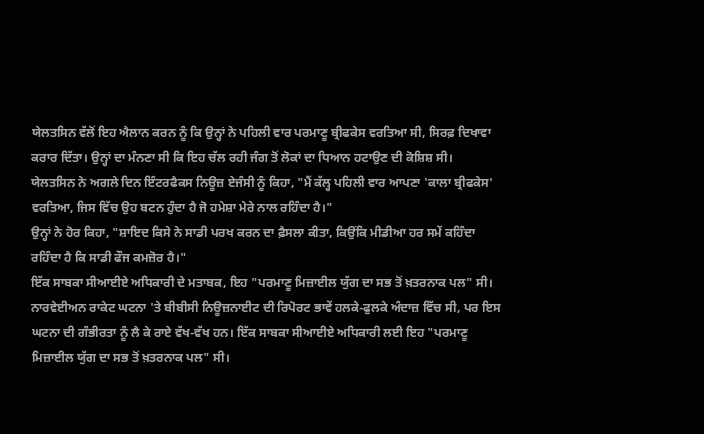ਯੇਲਤਸਿਨ ਵੱਲੋਂ ਇਹ ਐਲਾਨ ਕਰਨ ਨੂੰ ਕਿ ਉਨ੍ਹਾਂ ਨੇ ਪਹਿਲੀ ਵਾਰ ਪਰਮਾਣੂ ਬ੍ਰੀਫਕੇਸ ਵਰਤਿਆ ਸੀ, ਸਿਰਫ਼ ਦਿਖਾਵਾ ਕਰਾਰ ਦਿੱਤਾ। ਉਨ੍ਹਾਂ ਦਾ ਮੰਨਣਾ ਸੀ ਕਿ ਇਹ ਚੱਲ ਰਹੀ ਜੰਗ ਤੋਂ ਲੋਕਾਂ ਦਾ ਧਿਆਨ ਹਟਾਉਣ ਦੀ ਕੋਸ਼ਿਸ਼ ਸੀ।
ਯੇਲਤਸਿਨ ਨੇ ਅਗਲੇ ਦਿਨ ਇੰਟਰਫੈਕਸ ਨਿਊਜ਼ ਏਜੰਸੀ ਨੂੰ ਕਿਹਾ, "ਮੈਂ ਕੱਲ੍ਹ ਪਹਿਲੀ ਵਾਰ ਆਪਣਾ 'ਕਾਲਾ ਬ੍ਰੀਫਕੇਸ' ਵਰਤਿਆ, ਜਿਸ ਵਿੱਚ ਉਹ ਬਟਨ ਹੁੰਦਾ ਹੈ ਜੋ ਹਮੇਸ਼ਾ ਮੇਰੇ ਨਾਲ ਰਹਿੰਦਾ ਹੈ।"
ਉਨ੍ਹਾਂ ਨੇ ਹੋਰ ਕਿਹਾ, "ਸ਼ਾਇਦ ਕਿਸੇ ਨੇ ਸਾਡੀ ਪਰਖ ਕਰਨ ਦਾ ਫ਼ੈਸਲਾ ਕੀਤਾ, ਕਿਉਂਕਿ ਮੀਡੀਆ ਹਰ ਸਮੇਂ ਕਹਿੰਦਾ ਰਹਿੰਦਾ ਹੈ ਕਿ ਸਾਡੀ ਫੌਜ ਕਮਜ਼ੋਰ ਹੈ।"
ਇੱਕ ਸਾਬਕਾ ਸੀਆਈਏ ਅਧਿਕਾਰੀ ਦੇ ਮਤਾਬਕ, ਇਹ "ਪਰਮਾਣੂ ਮਿਜ਼ਾਈਲ ਯੁੱਗ ਦਾ ਸਭ ਤੋਂ ਖ਼ਤਰਨਾਕ ਪਲ" ਸੀ।
ਨਾਰਵੇਈਅਨ ਰਾਕੇਟ ਘਟਨਾ 'ਤੇ ਬੀਬੀਸੀ ਨਿਊਜ਼ਨਾਈਟ ਦੀ ਰਿਪੋਰਟ ਭਾਵੇਂ ਹਲਕੇ-ਫੁਲਕੇ ਅੰਦਾਜ਼ ਵਿੱਚ ਸੀ, ਪਰ ਇਸ ਘਟਨਾ ਦੀ ਗੰਭੀਰਤਾ ਨੂੰ ਲੈ ਕੇ ਰਾਏ ਵੱਖ-ਵੱਖ ਹਨ। ਇੱਕ ਸਾਬਕਾ ਸੀਆਈਏ ਅਧਿਕਾਰੀ ਲਈ ਇਹ "ਪਰਮਾਣੂ ਮਿਜ਼ਾਈਲ ਯੁੱਗ ਦਾ ਸਭ ਤੋਂ ਖ਼ਤਰਨਾਕ ਪਲ" ਸੀ।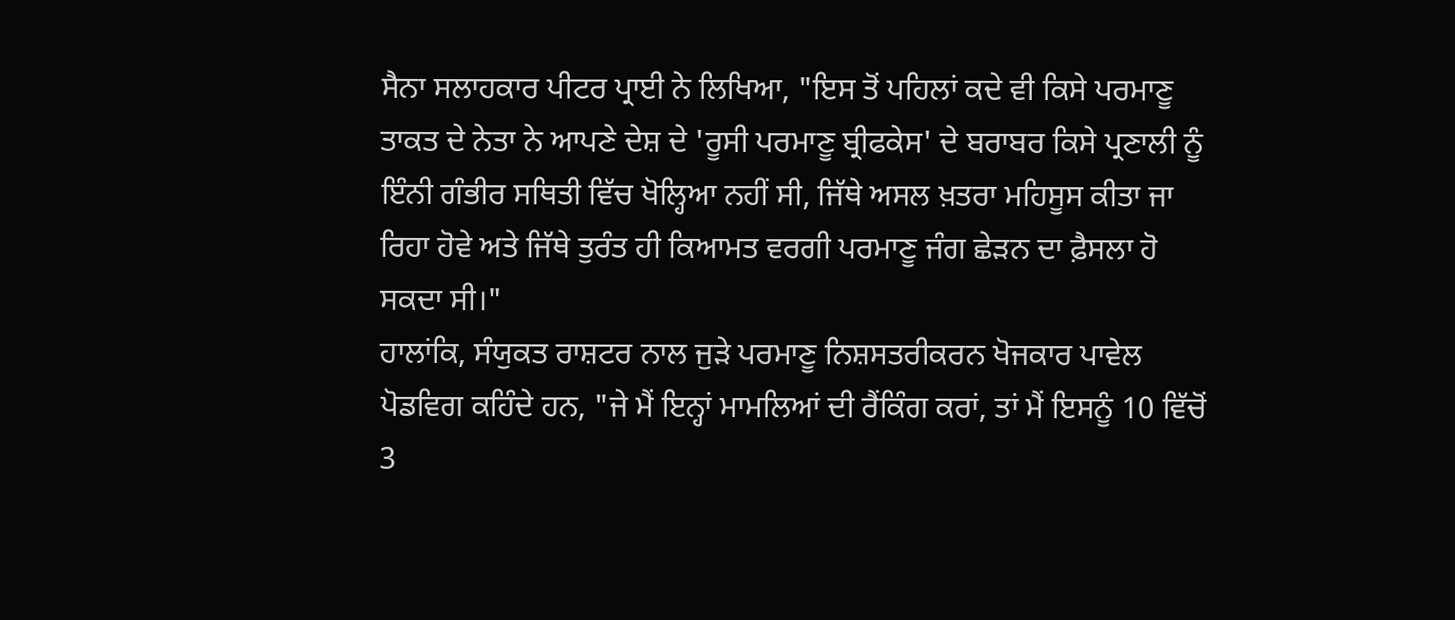ਸੈਨਾ ਸਲਾਹਕਾਰ ਪੀਟਰ ਪ੍ਰਾਈ ਨੇ ਲਿਖਿਆ, "ਇਸ ਤੋਂ ਪਹਿਲਾਂ ਕਦੇ ਵੀ ਕਿਸੇ ਪਰਮਾਣੂ ਤਾਕਤ ਦੇ ਨੇਤਾ ਨੇ ਆਪਣੇ ਦੇਸ਼ ਦੇ 'ਰੂਸੀ ਪਰਮਾਣੂ ਬ੍ਰੀਫਕੇਸ' ਦੇ ਬਰਾਬਰ ਕਿਸੇ ਪ੍ਰਣਾਲੀ ਨੂੰ ਇੰਨੀ ਗੰਭੀਰ ਸਥਿਤੀ ਵਿੱਚ ਖੋਲ੍ਹਿਆ ਨਹੀਂ ਸੀ, ਜਿੱਥੇ ਅਸਲ ਖ਼ਤਰਾ ਮਹਿਸੂਸ ਕੀਤਾ ਜਾ ਰਿਹਾ ਹੋਵੇ ਅਤੇ ਜਿੱਥੇ ਤੁਰੰਤ ਹੀ ਕਿਆਮਤ ਵਰਗੀ ਪਰਮਾਣੂ ਜੰਗ ਛੇੜਨ ਦਾ ਫ਼ੈਸਲਾ ਹੋ ਸਕਦਾ ਸੀ।"
ਹਾਲਾਂਕਿ, ਸੰਯੁਕਤ ਰਾਸ਼ਟਰ ਨਾਲ ਜੁੜੇ ਪਰਮਾਣੂ ਨਿਸ਼ਸਤਰੀਕਰਨ ਖੋਜਕਾਰ ਪਾਵੇਲ ਪੋਡਵਿਗ ਕਹਿੰਦੇ ਹਨ, "ਜੇ ਮੈਂ ਇਨ੍ਹਾਂ ਮਾਮਲਿਆਂ ਦੀ ਰੈਂਕਿੰਗ ਕਰਾਂ, ਤਾਂ ਮੈਂ ਇਸਨੂੰ 10 ਵਿੱਚੋਂ 3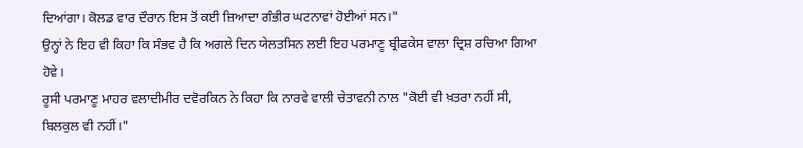ਦਿਆਂਗਾ। ਕੋਲਡ ਵਾਰ ਦੌਰਾਨ ਇਸ ਤੋਂ ਕਈ ਜ਼ਿਆਦਾ ਗੰਭੀਰ ਘਟਨਾਵਾਂ ਹੋਈਆਂ ਸਨ।"
ਉਨ੍ਹਾਂ ਨੇ ਇਹ ਵੀ ਕਿਹਾ ਕਿ ਸੰਭਵ ਹੈ ਕਿ ਅਗਲੇ ਦਿਨ ਯੇਲਤਸਿਨ ਲਈ ਇਹ ਪਰਮਾਣੂ ਬ੍ਰੀਫਕੇਸ ਵਾਲਾ ਦ੍ਰਿਸ਼ ਰਚਿਆ ਗਿਆ ਹੋਵੇ।
ਰੂਸੀ ਪਰਮਾਣੂ ਮਾਹਰ ਵਲਾਦੀਮੀਰ ਦਵੋਰਕਿਨ ਨੇ ਕਿਹਾ ਕਿ ਨਾਰਵੇ ਵਾਲੀ ਚੇਤਾਵਨੀ ਨਾਲ "ਕੋਈ ਵੀ ਖ਼ਤਰਾ ਨਹੀਂ ਸੀ, ਬਿਲਕੁਲ ਵੀ ਨਹੀਂ।"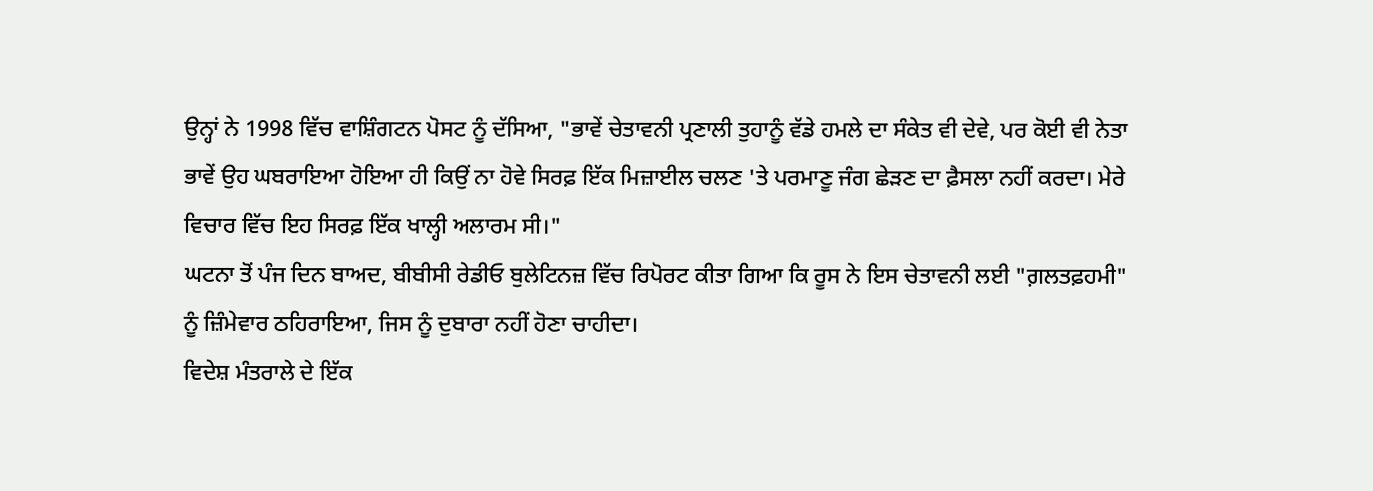ਉਨ੍ਹਾਂ ਨੇ 1998 ਵਿੱਚ ਵਾਸ਼ਿੰਗਟਨ ਪੋਸਟ ਨੂੰ ਦੱਸਿਆ, "ਭਾਵੇਂ ਚੇਤਾਵਨੀ ਪ੍ਰਣਾਲੀ ਤੁਹਾਨੂੰ ਵੱਡੇ ਹਮਲੇ ਦਾ ਸੰਕੇਤ ਵੀ ਦੇਵੇ, ਪਰ ਕੋਈ ਵੀ ਨੇਤਾ ਭਾਵੇਂ ਉਹ ਘਬਰਾਇਆ ਹੋਇਆ ਹੀ ਕਿਉਂ ਨਾ ਹੋਵੇ ਸਿਰਫ਼ ਇੱਕ ਮਿਜ਼ਾਈਲ ਚਲਣ 'ਤੇ ਪਰਮਾਣੂ ਜੰਗ ਛੇੜਣ ਦਾ ਫ਼ੈਸਲਾ ਨਹੀਂ ਕਰਦਾ। ਮੇਰੇ ਵਿਚਾਰ ਵਿੱਚ ਇਹ ਸਿਰਫ਼ ਇੱਕ ਖਾਲ੍ਹੀ ਅਲਾਰਮ ਸੀ।"
ਘਟਨਾ ਤੋਂ ਪੰਜ ਦਿਨ ਬਾਅਦ, ਬੀਬੀਸੀ ਰੇਡੀਓ ਬੁਲੇਟਿਨਜ਼ ਵਿੱਚ ਰਿਪੋਰਟ ਕੀਤਾ ਗਿਆ ਕਿ ਰੂਸ ਨੇ ਇਸ ਚੇਤਾਵਨੀ ਲਈ "ਗ਼ਲਤਫ਼ਹਮੀ" ਨੂੰ ਜ਼ਿੰਮੇਵਾਰ ਠਹਿਰਾਇਆ, ਜਿਸ ਨੂੰ ਦੁਬਾਰਾ ਨਹੀਂ ਹੋਣਾ ਚਾਹੀਦਾ।
ਵਿਦੇਸ਼ ਮੰਤਰਾਲੇ ਦੇ ਇੱਕ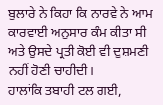ਬੁਲਾਰੇ ਨੇ ਕਿਹਾ ਕਿ ਨਾਰਵੇ ਨੇ ਆਮ ਕਾਰਵਾਈ ਅਨੁਸਾਰ ਕੰਮ ਕੀਤਾ ਸੀ ਅਤੇ ਉਸਦੇ ਪ੍ਰਤੀ ਕੋਈ ਵੀ ਦੁਸ਼ਮਣੀ ਨਹੀਂ ਹੋਣੀ ਚਾਹੀਦੀ।
ਹਾਲਾਂਕਿ ਤਬਾਹੀ ਟਲ ਗਈ,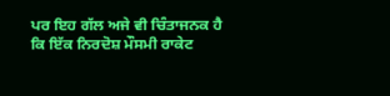ਪਰ ਇਹ ਗੱਲ ਅਜੇ ਵੀ ਚਿੰਤਾਜਨਕ ਹੈ ਕਿ ਇੱਕ ਨਿਰਦੋਸ਼ ਮੌਸਮੀ ਰਾਕੇਟ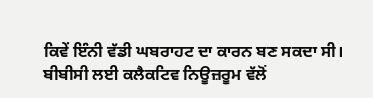ਕਿਵੇਂ ਇੰਨੀ ਵੱਡੀ ਘਬਰਾਹਟ ਦਾ ਕਾਰਨ ਬਣ ਸਕਦਾ ਸੀ।
ਬੀਬੀਸੀ ਲਈ ਕਲੈਕਟਿਵ ਨਿਊਜ਼ਰੂਮ ਵੱਲੋਂ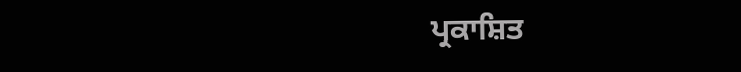ਪ੍ਰਕਾਸ਼ਿਤ